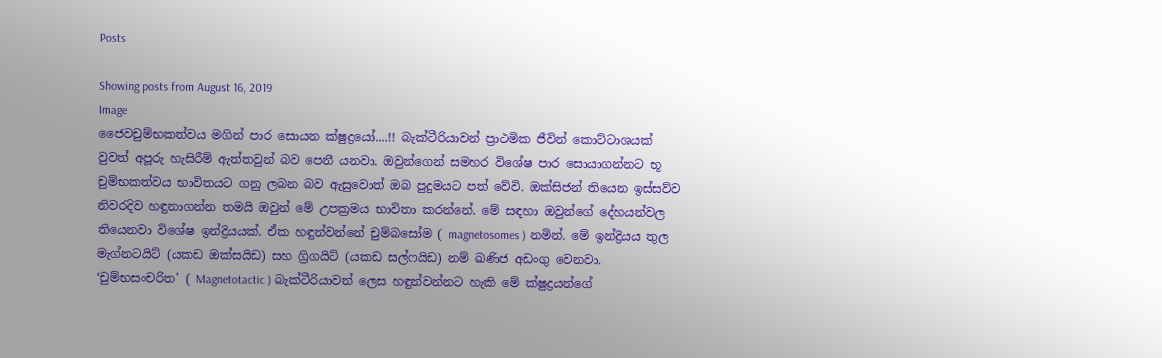Posts

Showing posts from August 16, 2019
Image
ජෛවචුම්භකත්වය මගින් පාර සොයන ක්ෂුද්‍රයෝ....!! බැක්ටීරියාවන් ප්‍රාථමික ජීවින් කොට්ටාශයක් වුවත් අපූරු හැසිරීම් ඇත්තවුන් බව පෙනී යනවා. ඔවුන්ගෙන් සමහර විශේෂ පාර සොයාගන්නට භූ චුම්භකත්වය භාවිතයට ගනු ලබන බව ඇසුවොත් ඔබ පුදුමයට පත් වේවි. ඔක්සිජන් තියෙන ඉස්සව්ව නිවරදිව හඳුනාගන්න තමයි ඔවුන් මේ උපක්‍රමය භාවිතා කරන්නේ. මේ සඳහා ඔවුන්ගේ දේහයන්වල තියෙනවා විශේෂ ඉන්ද්‍රියයක්. ඒක හඳුන්වන්නේ චුම්බසෝම ( magnetosomes ) නමින්. මේ ඉන්ද්‍රියය තුල මැග්නටයිට් (යකඩ ඔක්සයිඩ) සහ ග්‍රිගයිට් (යකඩ සල්ෆයිඩ) නම් ඛණිජ අඩංගු වෙනවා. ‘චුම්භසංචරිත’ ( Magnetotactic ) බැක්ටීරියාවන් ලෙස හඳුන්වන්නට හැකි මේ ක්ෂුද්‍රයන්ගේ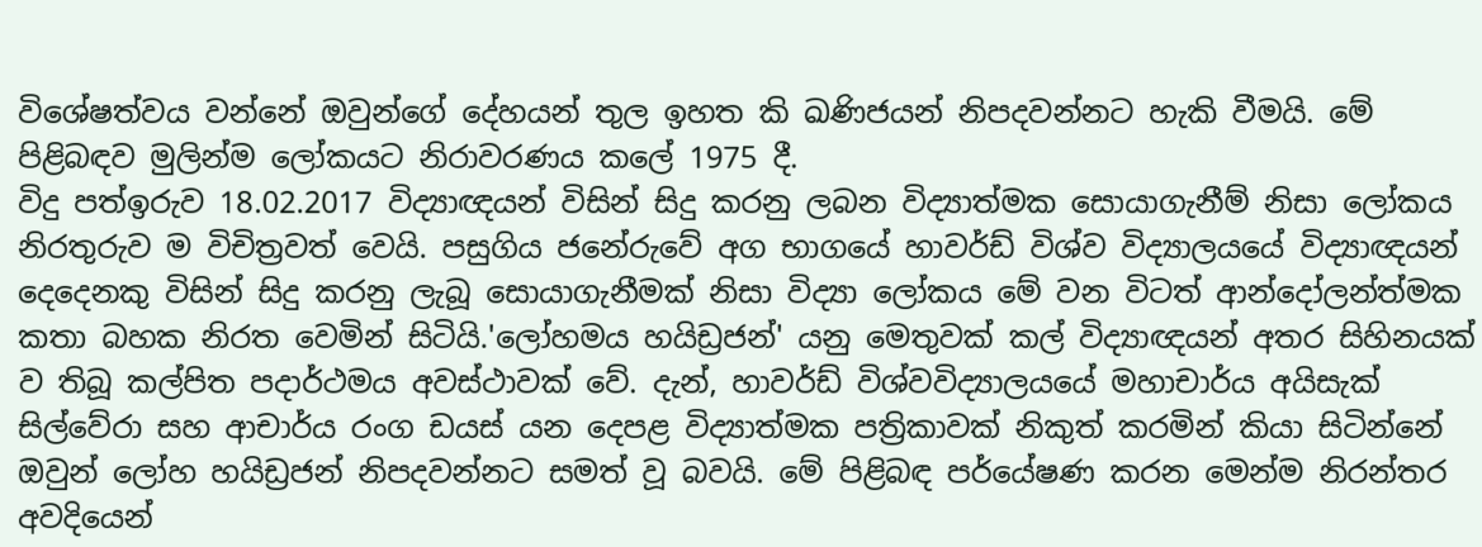විශේෂත්වය වන්නේ ඔවුන්ගේ දේහයන් තුල ඉහත කි ඛණිජයන් නිපදවන්නට හැකි වීමයි. මේ පිළිබඳව මුලින්ම ලෝකයට නිරාවරණය කලේ 1975 දී.
විදු පත්ඉරුව 18.02.2017 විද්‍යාඥයන් විසින් සිදු කරනු ලබන විද්‍යාත්මක සොයාගැනීම් නිසා ලෝකය නිරතුරුව ම විචිත්‍රවත් වෙයි. පසුගිය ජනේරුවේ අග භාගයේ හාවර්ඩ් විශ්ව විද්‍යාලයයේ විද්‍යාඥයන් දෙදෙනකු විසින් සිදු කරනු ලැබූ සොයාගැනීමක්‌ නිසා විද්‍යා ලෝකය මේ වන විටත් ආන්දෝලන්ත්මක කතා බහක නිරත වෙමින් සිටියි.'ලෝහමය හයිඩ්‍රජන්' යනු මෙතුවක්‌ කල් විද්‍යාඥයන් අතර සිහිනයක්‌ ව තිබූ කල්පිත පදාර්ථමය අවස්‌ථාවක්‌ වේ. දැන්, හාවර්ඩ් විශ්වවිද්‍යාලයයේ මහාචාර්ය අයිසැක්‌ සිල්වේරා සහ ආචාර්ය රංග ඩයස්‌ යන දෙපළ විද්‍යාත්මක පත්‍රිකාවක්‌ නිකුත් කරමින් කියා සිටින්නේ ඔවුන් ලෝහ හයිඩ්‍රජන් නිපදවන්නට සමත් වූ බවයි. මේ පිළිබඳ පර්යේෂණ කරන මෙන්ම නිරන්තර අවදියෙන්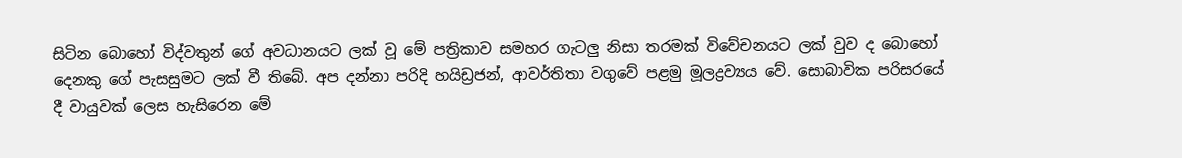සිටින බොහෝ විද්වතුන් ගේ අවධානයට ලක්‌ වූ මේ පත්‍රිකාව සමහර ගැටලු නිසා තරමක්‌ විවේචනයට ලක්‌ වුව ද බොහෝ දෙනකු ගේ පැසසුමට ලක්‌ වී තිබේ. අප දන්නා පරිදි හයිඩ්‍රජන්, ආවර්තිතා වගුවේ පළමු මූලද්‍රව්‍යය වේ. සොබාවික පරිසරයේ දී වායුවක්‌ ලෙස හැසිරෙන මේ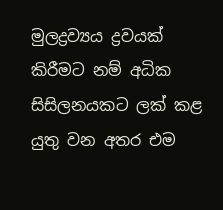මුලද්‍රව්‍යය ද්‍රවයක්‌ කිරීමට නම් අධික සිසිලනයකට ලක්‌ කළ යුතු වන අතර එම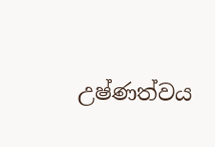උෂ්ණත්වය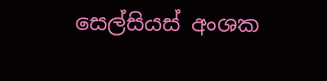සෙල්සියස්‌ අංශක